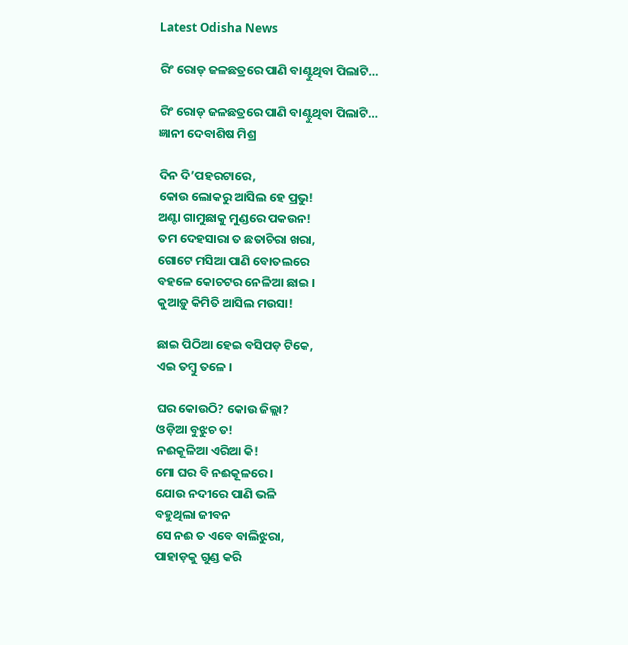Latest Odisha News

ରିଂ ରୋଡ୍ ଜଳଛତ୍ରରେ ପାଣି ବାଣ୍ଟୁଥିବା ପିଲାଟି…

ରିଂ ରୋଡ୍ ଜଳଛତ୍ରରେ ପାଣି ବାଣ୍ଟୁଥିବା ପିଲାଟି…
ଜ୍ଞାନୀ ଦେବାଶିଷ ମିଶ୍ର

ଦିନ ଦି’ପହରଟାରେ,
କୋଉ ଲୋକରୁ ଆସିଲ ହେ ପ୍ରଭୁ!
ଅଣ୍ଟା ଗାମୁଛାକୁ ମୁଣ୍ଡରେ ପକଉନ!
ତମ ଦେହସାରା ତ ଛତାଚିରା ଖରା,
ଗୋଟେ ମସିଆ ପାଣି ବୋତଲରେ
ବହଳେ କୋଚଟର ନେଳିଆ ଛାଇ ।
କୁଆଡ଼ୁ କିମିତି ଆସିଲ ମଉସା!

ଛାଇ ପିଠିଆ ହେଇ ବସିପଡ଼ ଟିକେ,
ଏଇ ତମ୍ବୁ ତଳେ ।

ଘର କୋଉଠି? କୋଉ ଜିଲ୍ଲା?
ଓଡ଼ିଆ ବୁଝୁଚ ତ!
ନଈକୂଳିଆ ଏରିଆ କି!
ମୋ ଘର ବି ନଈକୂଳରେ ।
ଯୋଉ ନଦୀରେ ପାଣି ଭଳି
ବହୁଥିଲା ଜୀବନ
ସେ ନଈ ତ ଏବେ ବାଲିଝୁରା,
ପାହାଡ଼କୁ ଗୁଣ୍ଡ କରି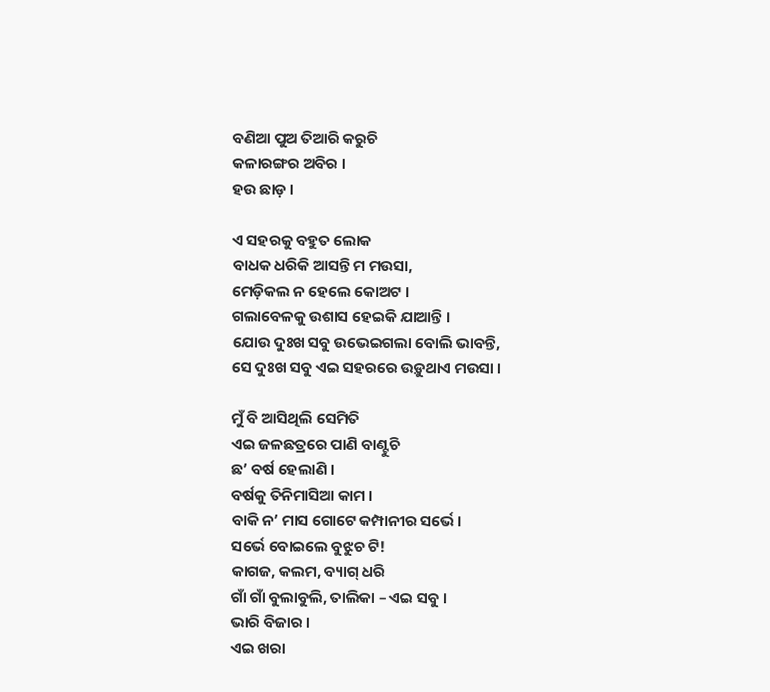ବଣିଆ ପୁଅ ତିଆରି କରୁଚି
କଳାରଙ୍ଗର ଅବିର ।
ହଉ ଛାଡ଼ ।

ଏ ସହରକୁ ବହୁତ ଲୋକ
ବାଧକ ଧରିକି ଆସନ୍ତି ମ ମଉସା,
ମେଡ଼ିକଲ ନ ହେଲେ କୋଅଟ ।
ଗଲାବେଳକୁ ଉଶାସ ହେଇକି ଯାଆନ୍ତି ।
ଯୋଉ ଦୁଃଖ ସବୁ ଉଭେଇଗଲା ବୋଲି ଭାବନ୍ତି,
ସେ ଦୁଃଖ ସବୁ ଏଇ ସହରରେ ଉଡ଼ୁଥାଏ ମଉସା ।

ମୁଁ ବି ଆସିଥିଲି ସେମିତି
ଏଇ ଜଳଛତ୍ରରେ ପାଣି ବାଣ୍ଟୁଚି
ଛ’ ବର୍ଷ ହେଲାଣି ।
ବର୍ଷକୁ ତିନିମାସିଆ କାମ ।
ବାକି ନ’ ମାସ ଗୋଟେ କମ୍ପାନୀର ସର୍ଭେ ।
ସର୍ଭେ ବୋଇଲେ ବୁଝୁଚ ଟି!
କାଗଜ, କଲମ, ବ୍ୟାଗ୍ ଧରି
ଗାଁ ଗାଁ ବୁଲାବୁଲି, ତାଲିକା – ଏଇ ସବୁ ।
ଭାରି ବିଜାର ।
ଏଇ ଖରା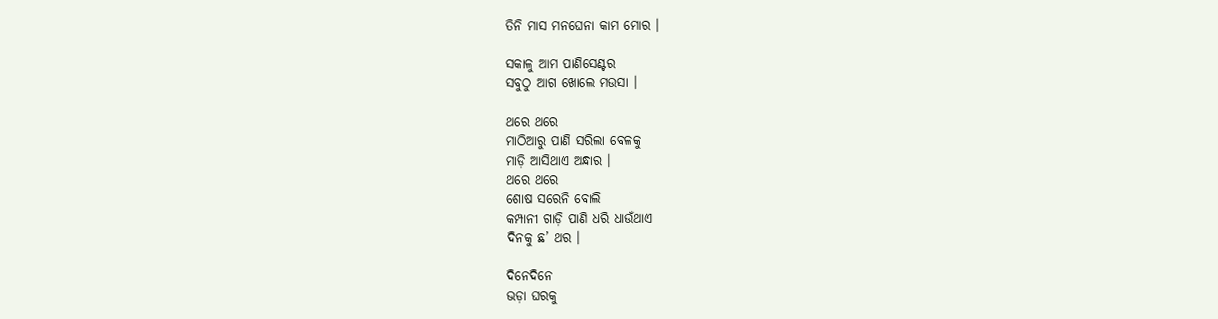ତିନି ମାସ ମନଘେନା କାମ ମୋର ।

ସକାଳୁ ଆମ ପାଣିସେଣ୍ଟର
ସବୁଠୁ ଆଗ ଖୋଲେ ମଉସା ।

ଥରେ ଥରେ
ମାଠିଆରୁ ପାଣି ସରିଲା ବେଳକୁ
ମାଡ଼ି ଆସିଥାଏ ଅନ୍ଧାର ।
ଥରେ ଥରେ
ଶୋଷ ସରେନି ବୋଲି
କମ୍ପାନୀ ଗାଡ଼ି ପାଣି ଧରି ଧାଉଁଥାଏ
ଦିନକୁ ଛ’ ଥର ।

ଦିନେଦିନେ
ଭଡ଼ା ଘରକୁ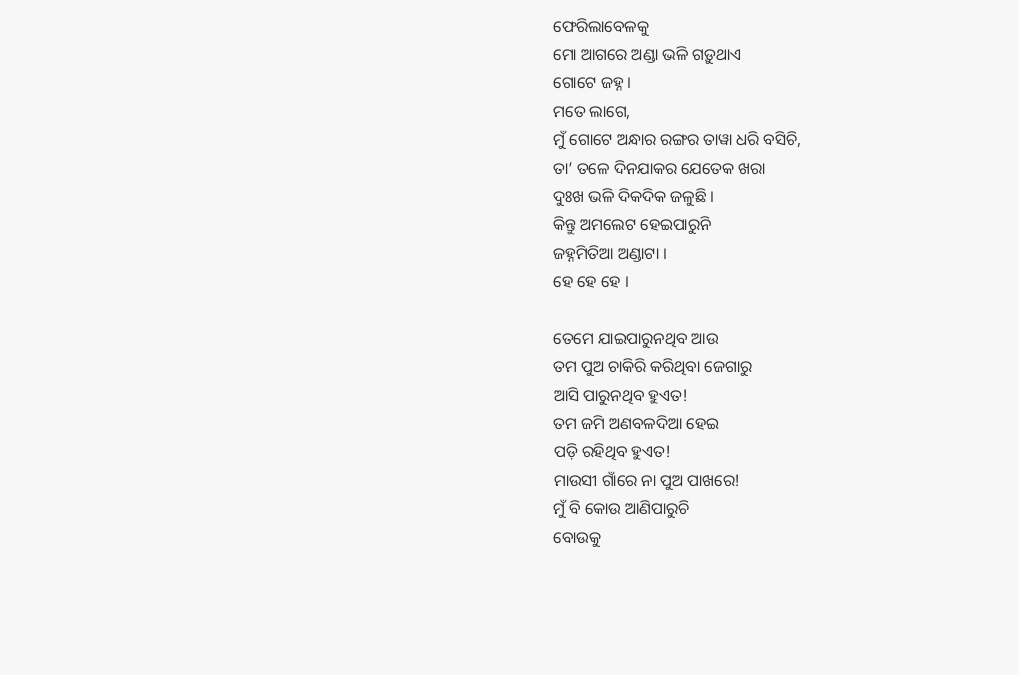ଫେରିଲାବେଳକୁ
ମୋ ଆଗରେ ଅଣ୍ଡା ଭଳି ଗଡ଼ୁଥାଏ
ଗୋଟେ ଜହ୍ନ ।
ମତେ ଲାଗେ,
ମୁଁ ଗୋଟେ ଅନ୍ଧାର ରଙ୍ଗର ତାୱା ଧରି ବସିଚି,
ତା’ ତଳେ ଦିନଯାକର ଯେତେକ ଖରା
ଦୁଃଖ ଭଳି ଦିକଦିକ ଜଳୁଛି ।
କିନ୍ତୁ ଅମଲେଟ ହେଇପାରୁନି
ଜହ୍ନମିତିଆ ଅଣ୍ଡାଟା ।
ହେ ହେ ହେ ।

ତେମେ ଯାଇପାରୁନଥିବ ଆଉ
ତମ ପୁଅ ଚାକିରି କରିଥିବା ଜେଗାରୁ
ଆସି ପାରୁନଥିବ ହୁଏତ!
ତମ ଜମି ଅଣବଳଦିଆ ହେଇ
ପଡ଼ି ରହିଥିବ ହୁଏତ!
ମାଉସୀ ଗାଁରେ ନା ପୁଅ ପାଖରେ!
ମୁଁ ବି କୋଉ ଆଣିପାରୁଚି
ବୋଉକୁ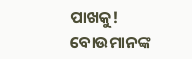ପାଖକୁ!
ବୋଉମାନଙ୍କ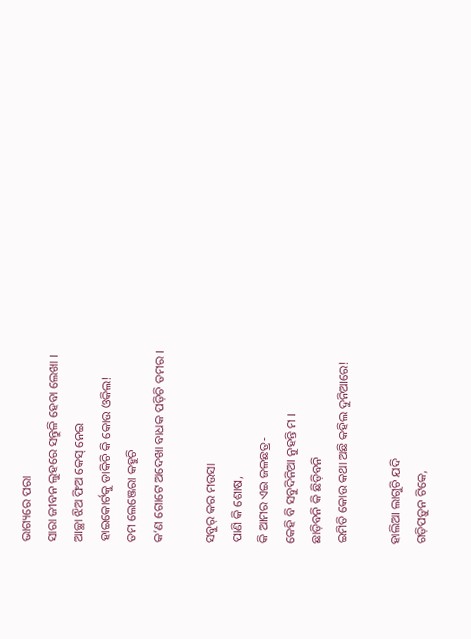ଭାଗ୍ୟରେ ପରା
ସାରା ଜୀବନ ଲୁହରେ ସନ୍ତୁଳି ହେବା ଲେଖା ।
ଆଚ୍ଛା ଝିଅ ଫିଅ କେସ୍ ନେଇ
ହାଇକୋର୍ଟକୁ ଡାକିଚି କି କୋଉ ଓକିଲ!
ତମ ଲେଞ୍ଜେରା କହୁଚି
କ’ଣ ଗୋଟେ ଅଦେଖା ବାଧକ ପଡ଼ିଚି ତମର ।

ସବୁର୍ କର ମଉସା
ପାଣି କି ଶୋଷ,
କି ଆମର ଏଇ ଜଳଛତ୍ର-
କେହି ବି ସବୁଦିନିଆ ନୁହନ୍ତି ମ ।
ଛାଡ଼ିବନି କି ଛିଡ଼ିବନି
ଇମିତି କୋଉ କଥା ଅଛି କହିଲ ଦୁନିଆରେ!

ହାଲିଆ ଲାଗୁଚି ଯଦି
ଗଡ଼ିପଡ଼ୁନ ଟିକେ,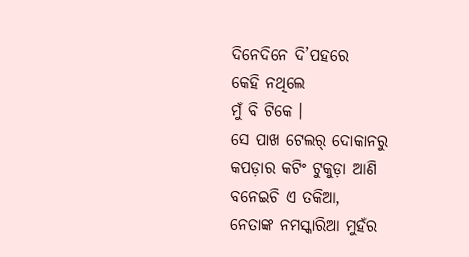ଦିନେଦିନେ ଦି’ପହରେ
କେହି ନଥିଲେ
ମୁଁ ବି ଟିକେ ।
ସେ ପାଖ ଟେଲର୍ ଦୋକାନରୁ
କପଡ଼ାର କଟିଂ ଟୁକୁଡ଼ା ଆଣି
ବନେଇଚି ଏ ତକିଆ,
ନେତାଙ୍କ ନମସ୍କାରିଆ ମୁହଁର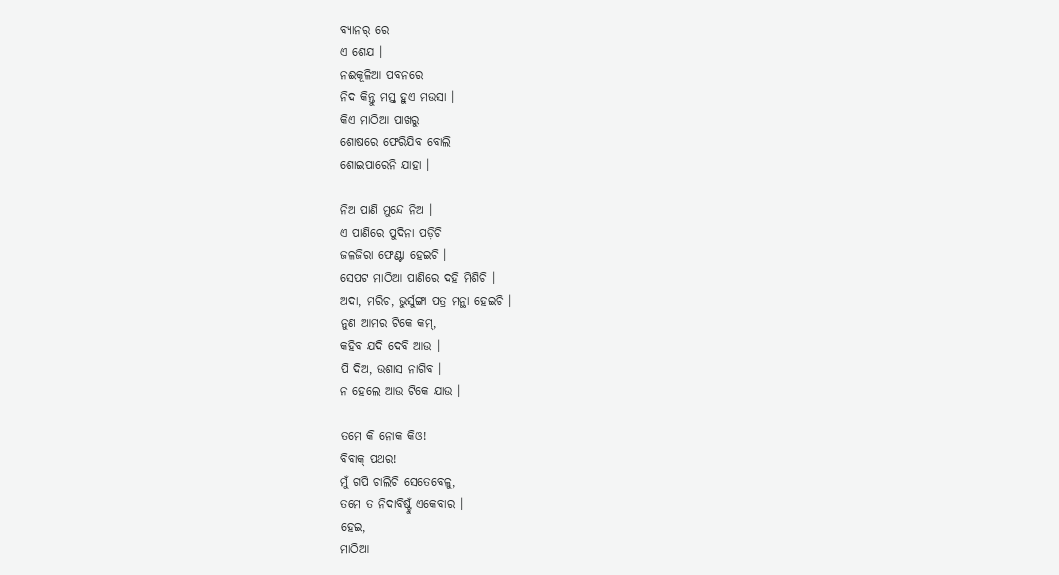ବ୍ୟାନର୍ ରେ
ଏ ଶେଯ ।
ନଈକୂଳିଆ ପବନରେ
ନିଦ କିନ୍ତୁ ମସ୍ତ୍ ହୁଏ ମଉସା ।
କିଏ ମାଠିଆ ପାଖରୁ
ଶୋଷରେ ଫେରିଯିବ ବୋଲି
ଶୋଇପାରେନି ଯାହା ।

ନିଅ ପାଣି ମୁନ୍ଦେ ନିଅ ।
ଏ ପାଣିରେ ପୁଦିନା ପଡ଼ିଚି
ଜଳଜିରା ଫେଣ୍ଟା ହେଇଚି ।
ସେପଟ ମାଠିଆ ପାଣିରେ ଦହି ମିଶିଚି ।
ଅଦା, ମରିଚ, ଭୁର୍ସୁଙ୍ଗା ପତ୍ର ମନ୍ଥା ହେଇଚି ।
ନୁଣ ଆମର ଟିକେ କମ୍,
କହିବ ଯଦି ଦେବି ଆଉ ।
ପି ଦିଅ, ଉଶାସ ନାଗିବ ।
ନ ହେଲେ ଆଉ ଟିକେ ଯାଉ ।

ତମେ କି ନୋକ କିଓ!
ବିବାକ୍ ପଥର!
ମୁଁ ଗପି ଚାଲିଚି ସେତେବେଳୁ,
ତମେ ତ ନିଦାବିଷ୍ଟୁଁ ଏକେବାର ।
ହେଇ,
ମାଠିଆ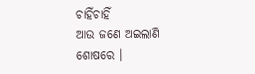ଚାହିଁଚାହିଁ
ଆଉ ଜଣେ ଅଇଲାଣି ଶୋଷରେ ।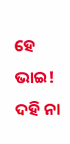ହେ ଭାଇ!
ଦହି ନା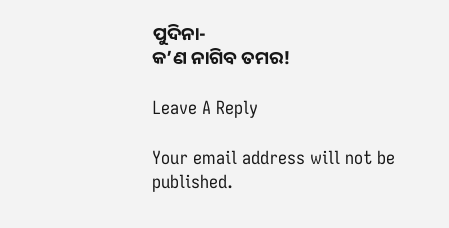ପୁଦିନା-
କ’ଣ ନାଗିବ ତମର!

Leave A Reply

Your email address will not be published.